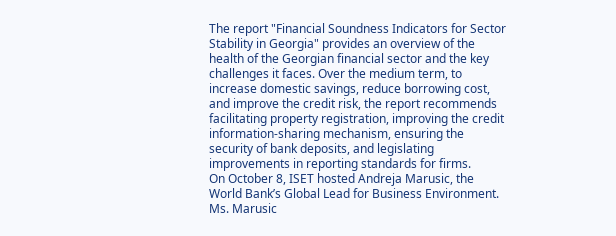The report "Financial Soundness Indicators for Sector Stability in Georgia" provides an overview of the health of the Georgian financial sector and the key challenges it faces. Over the medium term, to increase domestic savings, reduce borrowing cost, and improve the credit risk, the report recommends facilitating property registration, improving the credit information-sharing mechanism, ensuring the security of bank deposits, and legislating improvements in reporting standards for firms.
On October 8, ISET hosted Andreja Marusic, the World Bank’s Global Lead for Business Environment. Ms. Marusic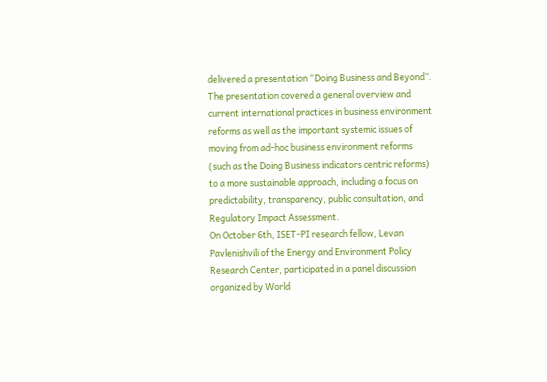delivered a presentation “Doing Business and Beyond”. The presentation covered a general overview and current international practices in business environment reforms as well as the important systemic issues of moving from ad-hoc business environment reforms (such as the Doing Business indicators centric reforms) to a more sustainable approach, including a focus on predictability, transparency, public consultation, and Regulatory Impact Assessment.
On October 6th, ISET-PI research fellow, Levan Pavlenishvili of the Energy and Environment Policy Research Center, participated in a panel discussion organized by World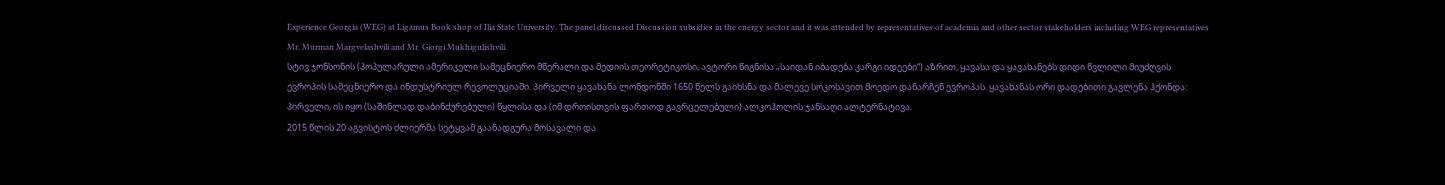Experience Georgia (WEG) at Ligamus Book shop of Ilia State University. The panel discussed Discussion subsidies in the energy sector and it was attended by representatives of academia and other sector stakeholders including WEG representatives Mr. Murman Margvelashvili and Mr. Giorgi Mukhigulishvili.
სტივ ჯონსონის (პოპულარული ამერიკელი სამეცნიერო მწერალი და მედიის თეორეტიკოსი, ავტორი წიგნისა „საიდან იბადება კარგი იდეები“) აზრით, ყავასა და ყავახანებს დიდი წვლილი მიუძღვის ევროპის სამეცნიერო და ინდუსტრიულ რევოლუციაში. პირველი ყავახანა ლონდონში 1650 წელს გაიხსნა და მალევე სოკოსავით მოედო დანარჩენ ევროპას. ყავახანას ორი დადებითი გავლენა ჰქონდა: პირველი, ის იყო (საშინლად დაბინძურებული) წყლისა და (იმ დროისთვის ფართოდ გავრცელებული) ალკოჰოლის ჯანსაღი ალტერნატივა.
2015 წლის 20 აგვისტოს ძლიერმა სეტყვამ გაანადგურა მოსავალი და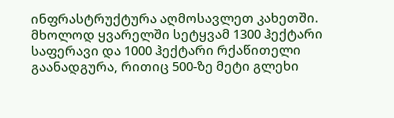ინფრასტრუქტურა აღმოსავლეთ კახეთში. მხოლოდ ყვარელში სეტყვამ 1300 ჰექტარი საფერავი და 1000 ჰექტარი რქაწითელი გაანადგურა, რითიც 500-ზე მეტი გლეხი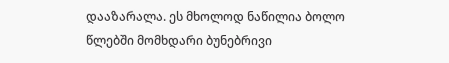დააზარალა. ეს მხოლოდ ნაწილია ბოლო წლებში მომხდარი ბუნებრივი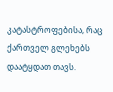კატასტროფებისა, რაც ქართველ გლეხებს დაატყდათ თავს.